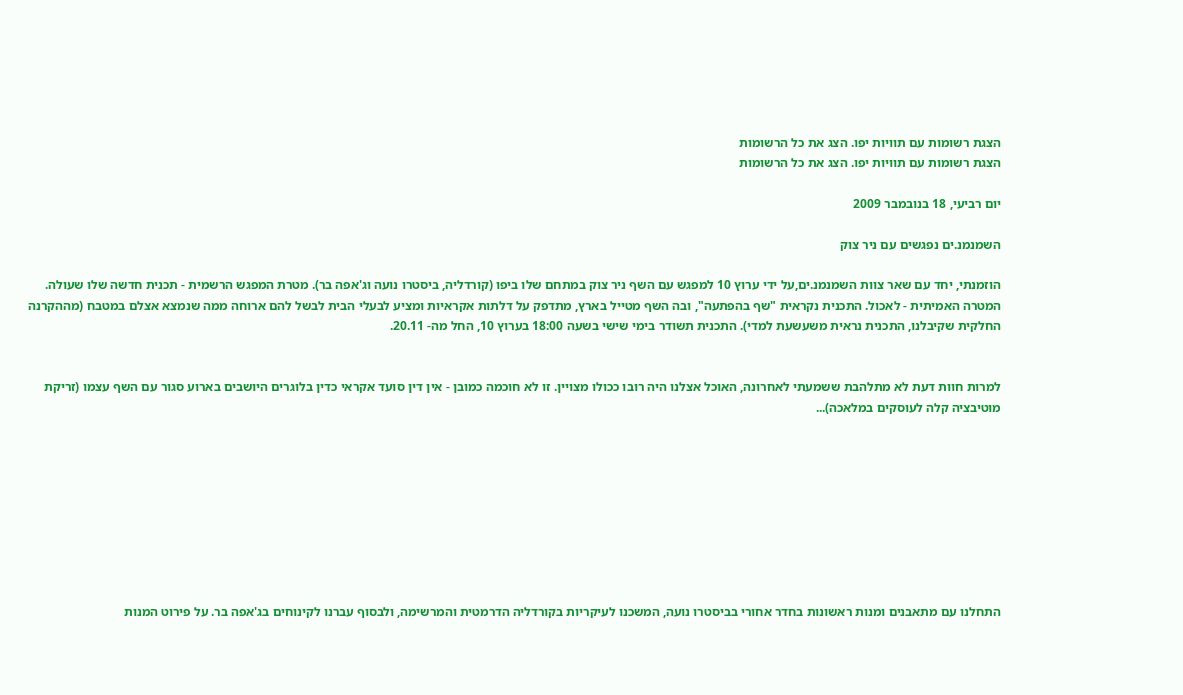הצגת רשומות עם תוויות יפו. הצג את כל הרשומות
הצגת רשומות עם תוויות יפו. הצג את כל הרשומות

יום רביעי, 18 בנובמבר 2009

השמנמנ.ים נפגשים עם ניר צוק

הוזמנתי, יחד עם שאר צוות השמנמנ.ים,על ידי ערוץ 10 למפגש עם השף ניר צוק במתחם שלו ביפו (קורדליה, ביסטרו נועה וג'אפה בר). מטרת המפגש הרשמית - תכנית חדשה שלו שעולה. המטרה האמיתית - לאכול. התכנית נקראית "שף בהפתעה", ובה השף מטייל בארץ, מתדפק על דלתות אקראיות ומציע לבעלי הבית לבשל להם ארוחה ממה שנמצא אצלם במטבח (מההקרנה החלקית שקיבלנו, התכנית נראית משעשעת למדי). התכנית תשודר בימי שישי בשעה 18:00 בערוץ 10, החל מה- 20.11.


למרות חוות דעת לא מתלהבת ששמעתי לאחרונה, האוכל אצלנו היה רובו ככולו מצויין. זו לא חוכמה כמובן - אין דין סועד אקראי כדין בלוגרים היושבים בארוע סגור עם השף עצמו (זריקת מוטיבציה קלה לעוסקים במלאכה)...









התחלנו עם מתאבנים ומנות ראשונות בחדר אחורי בביסטרו נועה, המשכנו לעיקריות בקורדליה הדרמטית והמרשימה, ולבסוף עברנו לקינוחים בג'אפה בר. על פירוט המנות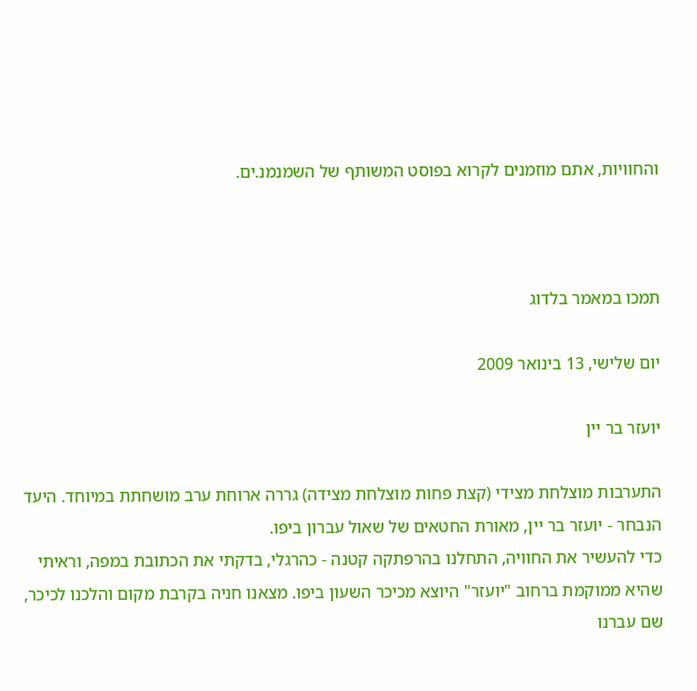והחוויות, אתם מוזמנים לקרוא בפוסט המשותף של השמנמנ.ים.



תמכו במאמר בלדוג

יום שלישי, 13 בינואר 2009

יועזר בר יין

התערבות מוצלחת מצידי (קצת פחות מוצלחת מצידה) גררה ארוחת ערב מושחתת במיוחד. היעד הנבחר - יועזר בר יין, מאורת החטאים של שאול עברון ביפו.
כדי להעשיר את החוויה, התחלנו בהרפתקה קטנה - כהרגלי, בדקתי את הכתובת במפה, וראיתי שהיא ממוקמת ברחוב "יועזר" היוצא מכיכר השעון ביפו. מצאנו חניה בקרבת מקום והלכנו לכיכר, שם עברנו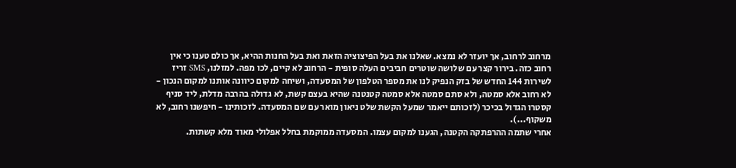מרחוב לרחוב, אך יועזר לא נמצא. שאלנו את בעל הפיצוציה הזאת ואת בעל החנות ההיא, אך כולם טענו כי אין רחוב כזה. בירור קצר עם שלושה שוטרים חביבים העלה סופית - הרחוב לא קיים, לכו מפה. למזלנו, SMS זריז לשירות 144 החדש של בזק הנפיק לנו את מספר הטלפון של המסעדה, ושיחה למקום כיוונה אותנו למקום הנכון - לא רחוב אלא סמטה, ולא סתם סמטה אלא סמטה קטנטנה שהיא בעצם קשת, לא גדולה בהרבה מדלת, ליד סניף קסטרו הגדול בכיכר (לזכותם ייאמר שמעל הקשת שלט ניאון מואר עם שם המסעדה. לזכותינו - חיפשנו רחוב, לא משקוף...).
אחרי שתמה ההרפתקה הקטנה, הגענו למקום עצמו. המסעדה ממוקמת בחלל אפלולי מאוד מלא קשתות.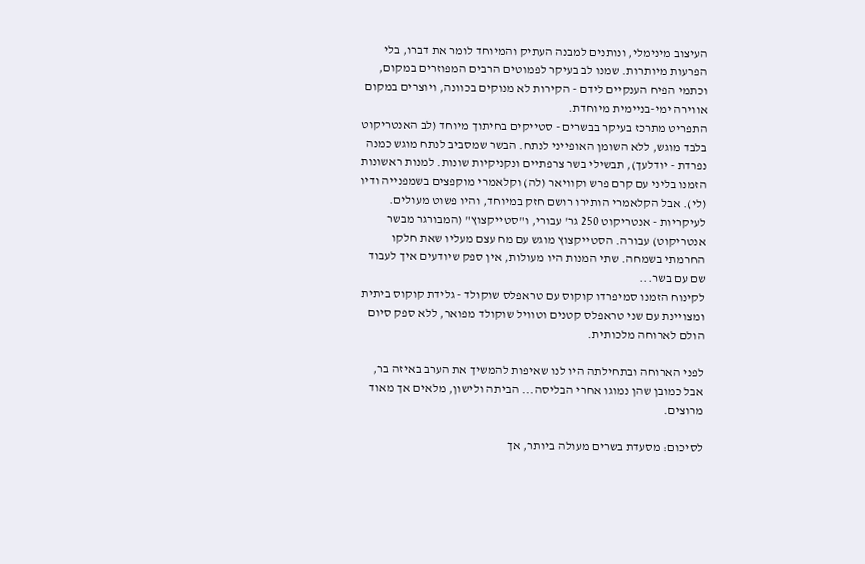העיצוב מינימלי, ונותנים למבנה העתיק והמיוחד לומר את דברו, בלי הפרעות מיותרות. שמנו לב בעיקר לפמוטים הרבים המפוזרים במקום, וכתמי הפיח הענקיים לידם - הקירות לא מנוקים בכוונה, ויוצרים במקום אווירה ימי-בניימית מיוחדת.
התפריט מתרכז בעיקר בבשרים - סטייקים בחיתוך מיוחד (לב האנטריקוט בלבד מוגש, ללא השומן האופייני לנתח. הבשר שמסביב לנתח מוגש כמנה נפרדת - יודלעך), תבשילי בשר צרפתיים ונקניקיות שונות. למנות ראשונות הזמנו בליני עם קרם פרש וקוויאר (לה) וקלאמרי מוקפצים בשמפנייה ודיו (לי). אבל הקלאמרי הותירו רושם חזק במיוחד, והיו פשוט מעולים. לעיקריות - אנטריקוט 250 גר' עבורי, ו"סטייקצוץ" (המבורגר מבשר אנטריקוט) עבורה. הסטייקצוץ מוגש עם מח עצם מעליו שאת חלקו החרמתי בשמחה. שתי המנות היו מעולות, אין ספק שיודעים איך לעבוד שם עם בשר...
לקינוח הזמנו סמיפרדו קוקוס עם טראפלס שוקולד - גלידת קוקוס ביתית ומצויינת עם שני טראפלס קטנים וטוויל שוקולד מפואר, ללא ספק סיום הולם לארוחה מלכותית.

לפני הארוחה ובתחילתה היו לנו שאיפות להמשיך את הערב באיזה בר, אבל כמובן שהן נמוגו אחרי הבליסה... הביתה ולישון, מלאים אך מאוד מרוצים.

לסיכום: מסעדת בשרים מעולה ביותר, אך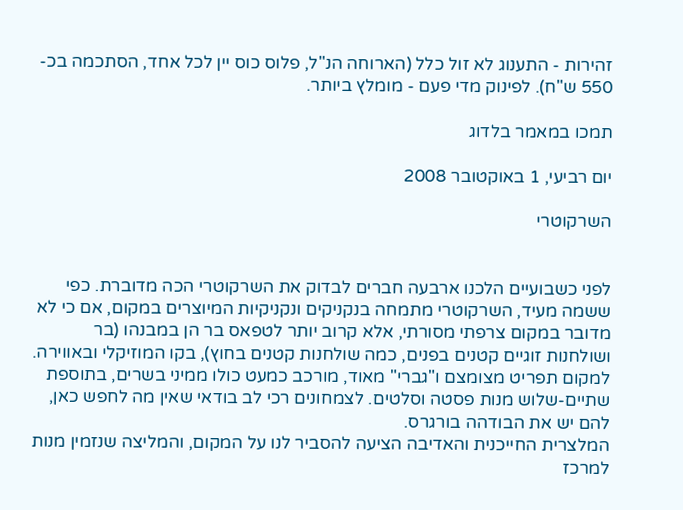זהירות - התענוג לא זול כלל (הארוחה הנ"ל, פלוס כוס יין לכל אחד, הסתכמה בכ- 550 ש"ח). לפינוק מדי פעם - מומלץ ביותר.

תמכו במאמר בלדוג

יום רביעי, 1 באוקטובר 2008

השרקוטרי


לפני כשבועיים הלכנו ארבעה חברים לבדוק את השרקוטרי הכה מדוברת. כפי ששמה מעיד, השרקוטרי מתמחה בנקניקים ונקניקיות המיוצרים במקום, אם כי לא מדובר במקום צרפתי מסורתי, אלא קרוב יותר לטפאס בר הן במבנהו (בר ושולחנות זוגיים קטנים בפנים, כמה שולחנות קטנים בחוץ), בקו המוזיקלי ובאווירה. למקום תפריט מצומצם ו"גברי" מאוד, מורכב כמעט כולו ממיני בשרים, בתוספת שתיים-שלוש מנות פסטה וסלטים. לצמחונים רכי לב בודאי שאין מה לחפש כאן, להם יש את הבודהה בורגרס.
המלצרית החייכנית והאדיבה הציעה להסביר לנו על המקום, והמליצה שנזמין מנות למרכז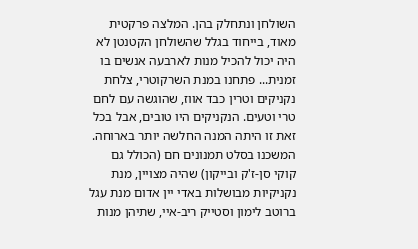השולחן ונתחלק בהן. המלצה פרקטית מאוד, בייחוד בגלל שהשולחן הקטנטן לא היה יכול להכיל מנות לארבעה אנשים בו זמנית... פתחנו במנת השרקוטרי, צלחת נקניקים וטרין כבד אווז, שהוגשה עם לחם טרי וטעים. הנקניקים היו טובים, אבל בכל זאת זו היתה המנה החלשה יותר בארוחה. המשכנו בסלט תמנונים חם (הכולל גם קוקי סן-ז'ק ובייקון) שהיה מצויין, מנת נקניקיות מבושלות באדי יין אדום מנת עגל ברוטב לימון וסטייק ריב-איי, שתיהן מנות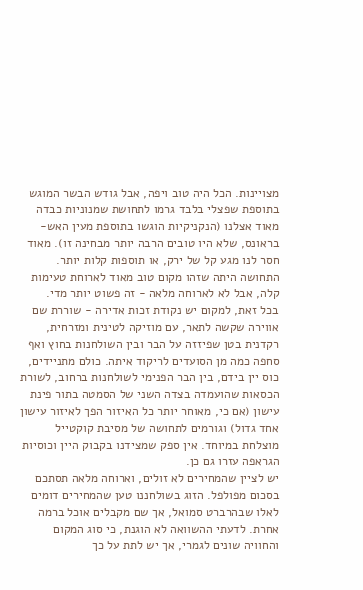מצויינות. הכל היה טוב ויפה, אבל גודש הבשר המוגש בתוספת שפצלי בלבד גרמו לתחושת שמנוניות כבדה מאוד אצלנו (הנקניקיות הוגשו בתוספת מעין האש-בראונס, שלא היו טובים הרבה יותר מבחינה זו). מאוד חסר לנו מגע קל של ירק, או תוספות קלות יותר. התחושה היתה שזהו מקום טוב מאוד לארוחת טעימות קלה, אבל לא לארוחה מלאה - זה פשוט יותר מדי.
בכל זאת, למקום יש נקודת זכות אדירה - שוררת שם אווירה שקשה לתאר, עם מוזיקה לטינית ומזרחית, רקדנית בטן שפיזזה על הבר ובין השולחנות בחוץ ואף סחפה כמה מן הסועדים לריקוד איתה. כולם מתניידים, כוס יין בידם, בין הבר הפנימי לשולחנות ברחוב, לשורת הכסאות שהועמדה בצדה השני של הסמטה בתור פינת עישון (אם כי, מאוחר יותר כל האיזור הפך לאיזור עישון אחד גדול) וגורמים לתחושה של מסיבת קוקטייל מוצלחת במיוחד. אין ספק שמצידנו בקבוק היין וכוסיות הגראפה עזרו גם כן.
יש לציין שהמחירים לא זולים, וארוחה מלאה תסתכם בסכום מפולפל. הזוג בשולחננו טען שהמחירים דומים לאלו שבהרברט סמואל, אך שם מקבלים אוכל ברמה אחרת. לדעתי ההשוואה לא הוגנת, כי סוג המקום והחוויה שונים לגמרי, אך יש לתת על כך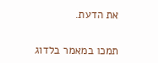את הדעת.


תמכו במאמר בלדוג